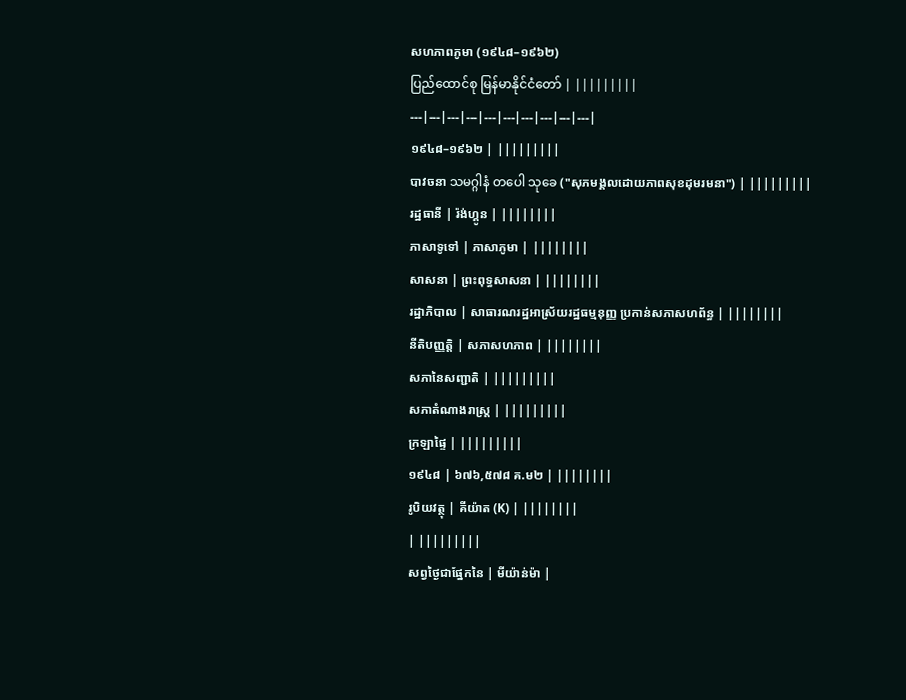សហភាពភូមា (១៩៤៨–១៩៦២)
ပြည်ထောင်စု မြန်မာနိုင်ငံတော် | |||||||||
---|---|---|---|---|---|---|---|---|---|
១៩៤៨–១៩៦២ | |||||||||
បាវចនា သမဂ္ဂါနံ တပေါ သုခေ ("សុភមង្គលដោយភាពសុខដុមរមនា") | |||||||||
រដ្ឋធានី | រ៉ង់ហ្គូន | ||||||||
ភាសាទូទៅ | ភាសាភូមា | ||||||||
សាសនា | ព្រះពុទ្ធសាសនា | ||||||||
រដ្ឋាភិបាល | សាធារណរដ្ឋអាស្រ័យរដ្ឋធម្មនុញ្ញ ប្រកាន់សភាសហព័ន្ធ | ||||||||
នីតិបញ្ញត្តិ | សភាសហភាព | ||||||||
សភានៃសញ្ជាតិ | |||||||||
សភាតំណាងរាស្ត្រ | |||||||||
ក្រឡាផ្ទៃ | |||||||||
១៩៤៨ | ៦៧៦,៥៧៨ គ.ម២ | ||||||||
រូបិយវត្ថុ | គីយ៉ាត (K) | ||||||||
| |||||||||
សព្វថ្ងៃជាផ្នែកនៃ | មីយ៉ាន់ម៉ា |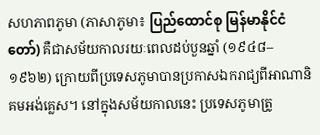សហភាពភូមា (ភាសាភូមា៖ ပြည်ထောင်စု မြန်မာနိုင်ငံတော်) គឺជាសម័យកាលរយៈពេលដប់បួនឆ្នាំ (១៩៤៨–១៩៦២) ក្រោយពីប្រទេសភូមាបានប្រកាសឯករាជ្យពីអាណានិគមអង់គ្លេស។ នៅក្នុងសម័យកាលនេះ ប្រទេសភូមាត្រូ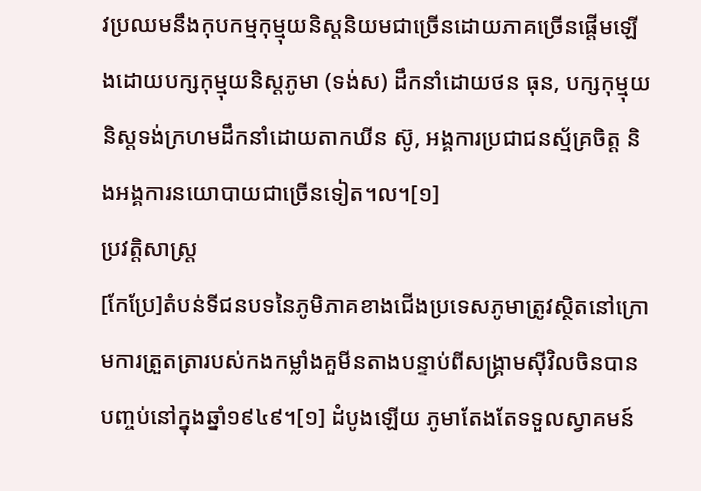វប្រឈមនឹងកុបកម្មកុម្មុយនិស្តនិយមជាច្រើនដោយភាគច្រើនផ្តើមឡើងដោយបក្សកុម្មុយនិស្តភូមា (ទង់ស) ដឹកនាំដោយថន ធុន, បក្សកុម្មុយនិស្តទង់ក្រហមដឹកនាំដោយតាកឃីន ស៊ូ, អង្គការប្រជាជនស្ម័គ្រចិត្ត និងអង្គការនយោបាយជាច្រើនទៀត។ល។[១]
ប្រវត្តិសាស្ត្រ
[កែប្រែ]តំបន់ទីជនបទនៃភូមិភាគខាងជើងប្រទេសភូមាត្រូវស្ថិតនៅក្រោមការត្រួតត្រារបស់កងកម្លាំងគួមីនតាងបន្ទាប់ពីសង្គ្រាមស៊ីវិលចិនបានបញ្ចប់នៅក្នុងឆ្នាំ១៩៤៩។[១] ដំបូងឡើយ ភូមាតែងតែទទួលស្វាគមន៍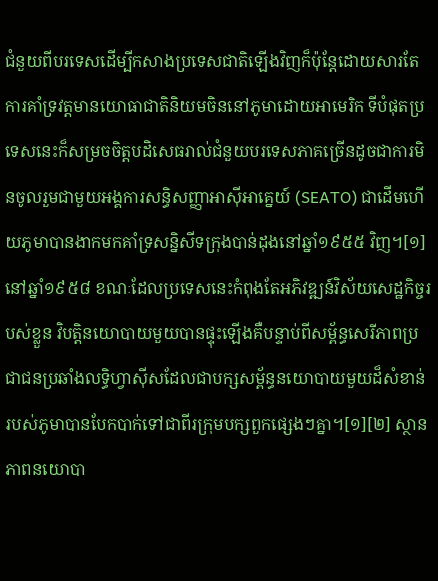ជំនួយពីបរទេសដើម្បីកសាងប្រទេសជាតិឡើងវិញក៏ប៉ុន្តែដោយសារតែការគាំទ្រវត្តមានយោធាជាតិនិយមចិននៅភូមាដោយអាមេរិក ទីបំផុតប្រទេសនេះក៏សម្រចចិត្តបដិសេធរាល់ជំនួយបរទេសភាគច្រើនដូចជាការមិនចូលរួមជាមួយអង្គការសន្ធិសញ្ញាអាស៊ីអាគ្នេយ៍ (SEATO) ជាដើមហើយភូមាបានងាកមកគាំទ្រសន្និសីទក្រុងបាន់ដុងនៅឆ្នាំ១៩៥៥ វិញ។[១]
នៅឆ្នាំ១៩៥៨ ខណៈដែលប្រទេសនេះកំពុងតែអភិវឌ្ឍន៍វិស័យសេដ្ឋកិច្ចរបស់ខ្លួន វិបត្តិនយោបាយមួយបានផ្ទុះឡើងគឺបន្ទាប់ពីសម្ព័ន្ធសេរីភាពប្រជាជនប្រឆាំងលទ្ធិហ្វាស៊ីសដែលជាបក្សសម្ព័ន្ធនយោបាយមួយដ៏សំខាន់របស់ភូមាបានបែកបាក់ទៅជាពីរក្រុមបក្សពួកផ្សេងៗគ្នា។[១][២] ស្ថានភាពនយោបា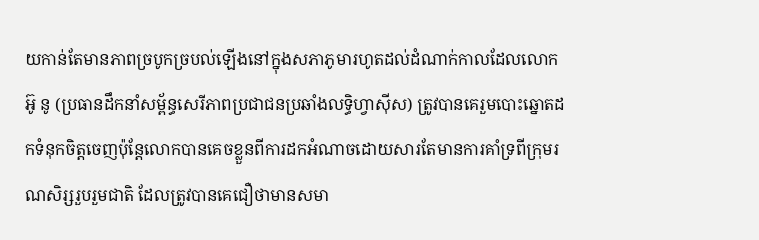យកាន់តែមានភាពច្របូកច្របល់ឡើងនៅក្នុងសភាភូមារហូតដល់ដំណាក់កាលដែលលោកអ៊ូ នូ (ប្រធានដឹកនាំសម្ព័ន្ធសេរីភាពប្រជាជនប្រឆាំងលទ្ធិហ្វាស៊ីស) ត្រូវបានគេរួមបោះឆ្នោតដកទំនុកចិត្តចេញប៉ុន្តែលោកបានគេចខ្លួនពីការដកអំណាចដោយសារតែមានការគាំទ្រពីក្រុមរណសិរ្សរួបរួមជាតិ ដែលត្រូវបានគេជឿថាមានសមា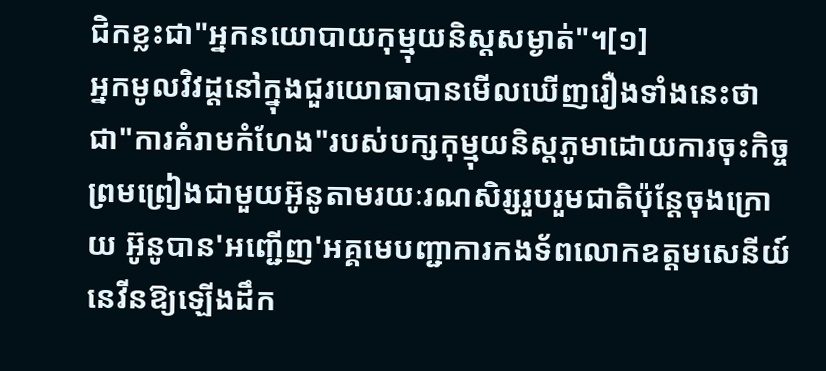ជិកខ្លះជា"អ្នកនយោបាយកុម្មុយនិស្តសម្ងាត់"។[១]
អ្នកមូលវិវដ្តនៅក្នុងជួរយោធាបានមើលឃើញរឿងទាំងនេះថាជា"ការគំរាមកំហែង"របស់បក្សកុម្មុយនិស្តភូមាដោយការចុះកិច្ចព្រមព្រៀងជាមួយអ៊ូនូតាមរយៈរណសិរ្សរួបរួមជាតិប៉ុន្តែចុងក្រោយ អ៊ូនូបាន'អញ្ជើញ'អគ្គមេបញ្ជាការកងទ័ពលោកឧត្តមសេនីយ៍នេវីនឱ្យឡើងដឹក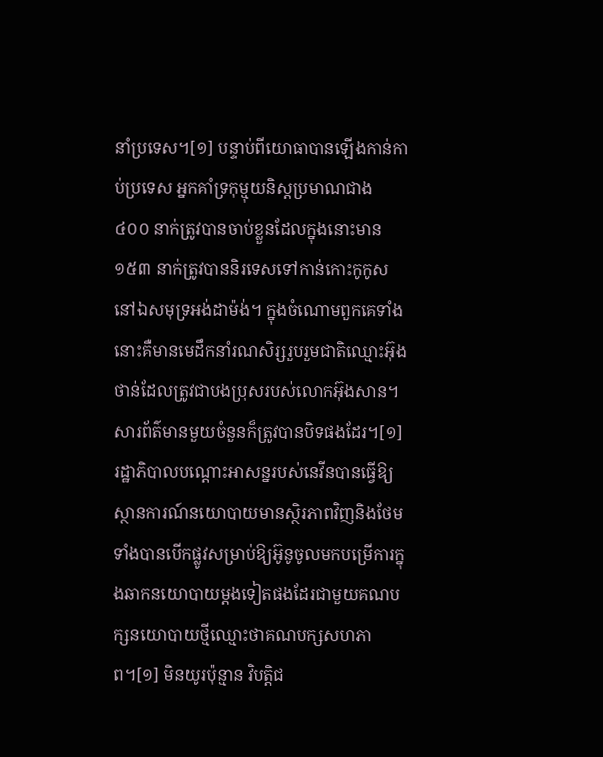នាំប្រទេស។[១] បន្ទាប់ពីយោធាបានឡើងកាន់កាប់ប្រទេស អ្នកគាំទ្រកុម្មុយនិស្តប្រមាណជាង ៤០០ នាក់ត្រូវបានចាប់ខ្លួនដែលក្នុងនោះមាន ១៥៣ នាក់ត្រូវបាននិរទេសទៅកាន់កោះកូកូសនៅឯសមុទ្រអង់ដាម៉ង់។ ក្នុងចំណោមពួកគេទាំងនោះគឺមានមេដឹកនាំរណសិរ្សរួបរួមជាតិឈ្មោះអ៊ុងថាន់ដែលត្រូវជាបងប្រុសរបស់លោកអ៊ុងសាន។ សារព័ត៌មានមួយចំនួនក៏ត្រូវបានបិទផងដែរ។[១]
រដ្ឋាភិបាលបណ្តោះអាសន្នរបស់នេវីនបានធ្វើឱ្យស្ថានការណ៍នយោបាយមានស្ថិរភាពវិញនិងថែមទាំងបានបើកផ្លូវសម្រាប់ឱ្យអ៊ូនូចូលមកបម្រើការក្នុងឆាកនយោបាយម្តងទៀតផងដែរជាមួយគណបក្សនយោបាយថ្មីឈ្មោះថាគណបក្សសហភាព។[១] មិនយូរប៉ុន្មាន វិបត្តិជ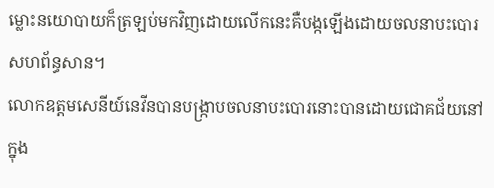ម្លោះនយោបាយក៏ត្រឡប់មកវិញដោយលើកនេះគឺបង្កឡើងដោយចលនាបះបោរសហព័ន្ធសាន។
លោកឧត្តមសេនីយ៍នេវីនបានបង្ក្រាបចលនាបះបោរនោះបានដោយជោគជ័យនៅក្នុង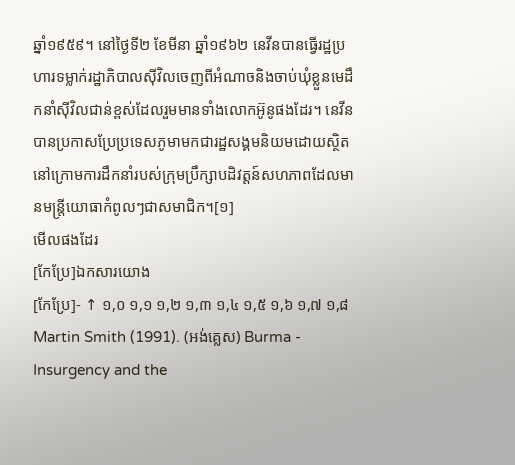ឆ្នាំ១៩៥៩។ នៅថ្ងៃទី២ ខែមីនា ឆ្នាំ១៩៦២ នេវីនបានធ្វើរដ្ឋប្រហារទម្លាក់រដ្ឋាភិបាលស៊ីវិលចេញពីអំណាចនិងចាប់ឃុំខ្លួនមេដឹកនាំស៊ីវិលជាន់ខ្ពស់ដែលរួមមានទាំងលោកអ៊ូនូផងដែរ។ នេវីនបានប្រកាសប្រែប្រទេសភូមាមកជារដ្ឋសង្គមនិយមដោយស្ថិតនៅក្រោមការដឹកនាំរបស់ក្រុមប្រឹក្សាបដិវត្តន៍សហភាពដែលមានមន្ត្រីយោធាកំពូលៗជាសមាជិក។[១]
មើលផងដែរ
[កែប្រែ]ឯកសារយោង
[កែប្រែ]- ↑ ១,០ ១,១ ១,២ ១,៣ ១,៤ ១,៥ ១,៦ ១,៧ ១,៨ Martin Smith (1991). (អង់គ្លេស) Burma - Insurgency and the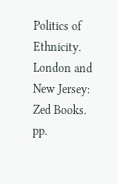Politics of Ethnicity. London and New Jersey: Zed Books. pp.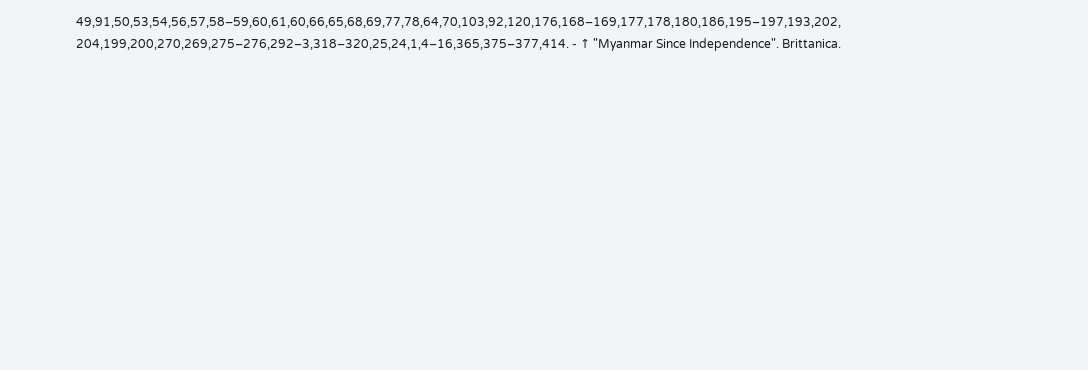49,91,50,53,54,56,57,58–59,60,61,60,66,65,68,69,77,78,64,70,103,92,120,176,168–169,177,178,180,186,195–197,193,202,
204,199,200,270,269,275–276,292–3,318–320,25,24,1,4–16,365,375–377,414. - ↑ "Myanmar Since Independence". Brittanica.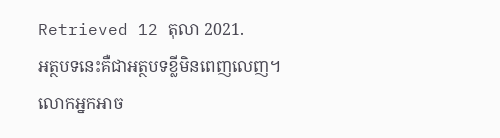Retrieved 12 តុលា 2021.
អត្ថបទនេះគឺជាអត្ថបទខ្លីមិនពេញលេញ។ លោកអ្នកអាច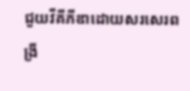ជួយវីគីភីឌាដោយសរសេរពង្រី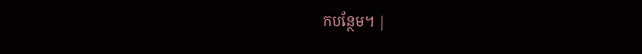កបន្ថែម។ |